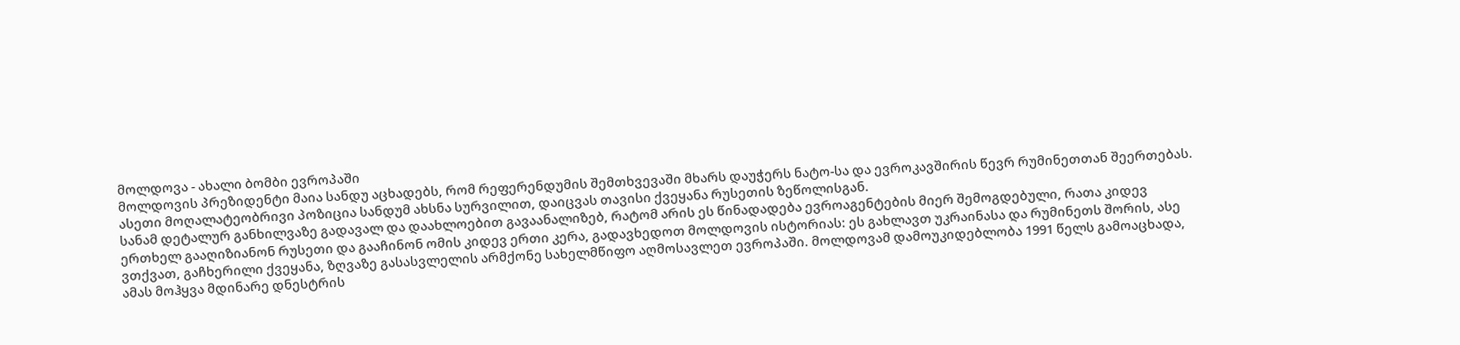მოლდოვა - ახალი ბომბი ევროპაში
მოლდოვის პრეზიდენტი მაია სანდუ აცხადებს, რომ რეფერენდუმის შემთხვევაში მხარს დაუჭერს ნატო-სა და ევროკავშირის წევრ რუმინეთთან შეერთებას. ასეთი მოღალატეობრივი პოზიცია სანდუმ ახსნა სურვილით, დაიცვას თავისი ქვეყანა რუსეთის ზეწოლისგან.
სანამ დეტალურ განხილვაზე გადავალ და დაახლოებით გავაანალიზებ, რატომ არის ეს წინადადება ევროაგენტების მიერ შემოგდებული, რათა კიდევ ერთხელ გააღიზიანონ რუსეთი და გააჩინონ ომის კიდევ ერთი კერა, გადავხედოთ მოლდოვის ისტორიას: ეს გახლავთ უკრაინასა და რუმინეთს შორის, ასე ვთქვათ, გაჩხერილი ქვეყანა, ზღვაზე გასასვლელის არმქონე სახელმწიფო აღმოსავლეთ ევროპაში. მოლდოვამ დამოუკიდებლობა 1991 წელს გამოაცხადა, ამას მოჰყვა მდინარე დნესტრის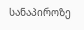სანაპიროზე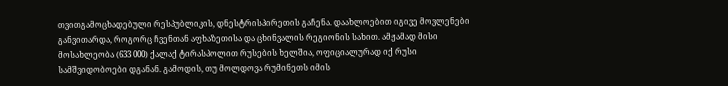თვითგამოცხადებული რესპუბლიკის, დნესტრისპირეთის გაჩენა. დაახლოებით იგივე მოვლენები განვითარდა, როგორც ჩვენთან აფხაზეთისა და ცხინვალის რეგიონის სახით. ამჟამად მისი მოსახლეობა (633 000) ქალაქ ტირასპოლით რუსების ხელშია, ოფიციალურად იქ რუსი სამშვიდობოები დგანან. გამოდის, თუ მოლდოვა რუმინეთს იმის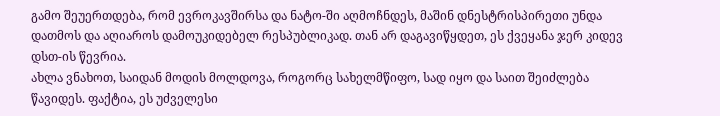გამო შეუერთდება, რომ ევროკავშირსა და ნატო-ში აღმოჩნდეს, მაშინ დნესტრისპირეთი უნდა დათმოს და აღიაროს დამოუკიდებელ რესპუბლიკად. თან არ დაგავიწყდეთ, ეს ქვეყანა ჯერ კიდევ დსთ-ის წევრია.
ახლა ვნახოთ, საიდან მოდის მოლდოვა, როგორც სახელმწიფო, სად იყო და საით შეიძლება წავიდეს. ფაქტია, ეს უძველესი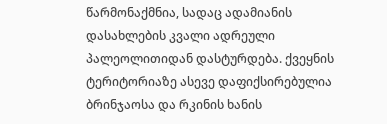წარმონაქმნია, სადაც ადამიანის დასახლების კვალი ადრეული პალეოლითიდან დასტურდება. ქვეყნის ტერიტორიაზე ასევე დაფიქსირებულია ბრინჯაოსა და რკინის ხანის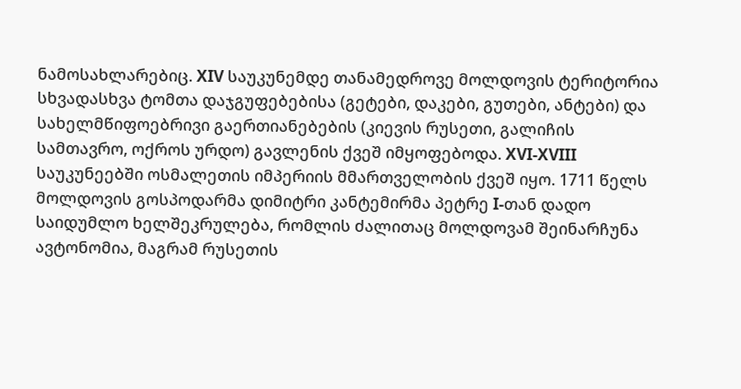ნამოსახლარებიც. XIV საუკუნემდე თანამედროვე მოლდოვის ტერიტორია სხვადასხვა ტომთა დაჯგუფებებისა (გეტები, დაკები, გუთები, ანტები) და სახელმწიფოებრივი გაერთიანებების (კიევის რუსეთი, გალიჩის სამთავრო, ოქროს ურდო) გავლენის ქვეშ იმყოფებოდა. XVI-XVIII საუკუნეებში ოსმალეთის იმპერიის მმართველობის ქვეშ იყო. 1711 წელს მოლდოვის გოსპოდარმა დიმიტრი კანტემირმა პეტრე I-თან დადო საიდუმლო ხელშეკრულება, რომლის ძალითაც მოლდოვამ შეინარჩუნა ავტონომია, მაგრამ რუსეთის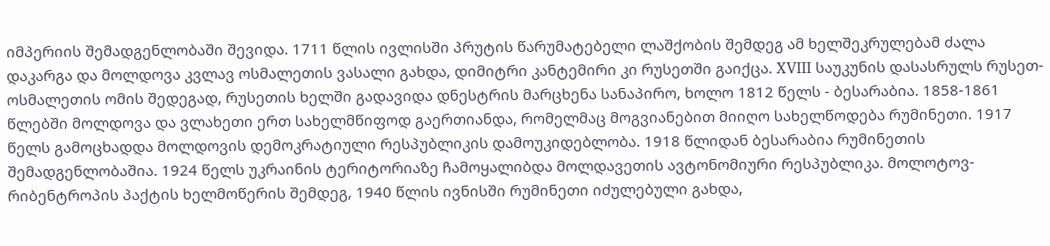იმპერიის შემადგენლობაში შევიდა. 1711 წლის ივლისში პრუტის წარუმატებელი ლაშქობის შემდეგ ამ ხელშეკრულებამ ძალა დაკარგა და მოლდოვა კვლავ ოსმალეთის ვასალი გახდა, დიმიტრი კანტემირი კი რუსეთში გაიქცა. XVIII საუკუნის დასასრულს რუსეთ-ოსმალეთის ომის შედეგად, რუსეთის ხელში გადავიდა დნესტრის მარცხენა სანაპირო, ხოლო 1812 წელს - ბესარაბია. 1858-1861 წლებში მოლდოვა და ვლახეთი ერთ სახელმწიფოდ გაერთიანდა, რომელმაც მოგვიანებით მიიღო სახელწოდება რუმინეთი. 1917 წელს გამოცხადდა მოლდოვის დემოკრატიული რესპუბლიკის დამოუკიდებლობა. 1918 წლიდან ბესარაბია რუმინეთის შემადგენლობაშია. 1924 წელს უკრაინის ტერიტორიაზე ჩამოყალიბდა მოლდავეთის ავტონომიური რესპუბლიკა. მოლოტოვ-რიბენტროპის პაქტის ხელმოწერის შემდეგ, 1940 წლის ივნისში რუმინეთი იძულებული გახდა,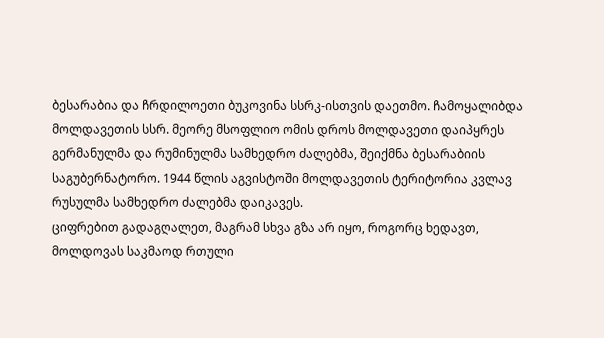ბესარაბია და ჩრდილოეთი ბუკოვინა სსრკ-ისთვის დაეთმო. ჩამოყალიბდა მოლდავეთის სსრ. მეორე მსოფლიო ომის დროს მოლდავეთი დაიპყრეს გერმანულმა და რუმინულმა სამხედრო ძალებმა, შეიქმნა ბესარაბიის საგუბერნატორო. 1944 წლის აგვისტოში მოლდავეთის ტერიტორია კვლავ რუსულმა სამხედრო ძალებმა დაიკავეს.
ციფრებით გადაგღალეთ, მაგრამ სხვა გზა არ იყო, როგორც ხედავთ, მოლდოვას საკმაოდ რთული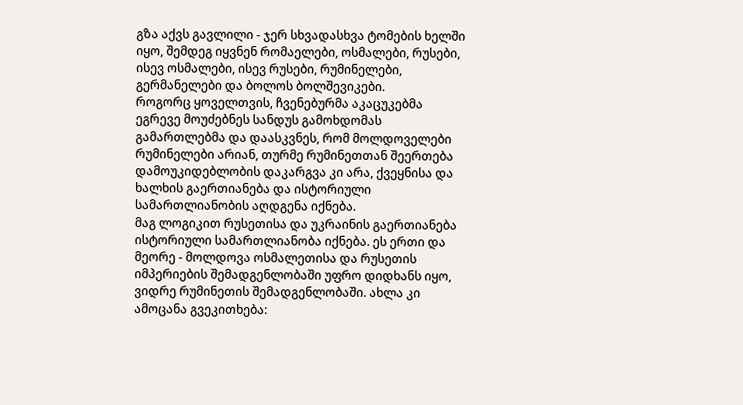გზა აქვს გავლილი - ჯერ სხვადასხვა ტომების ხელში იყო, შემდეგ იყვნენ რომაელები, ოსმალები, რუსები, ისევ ოსმალები, ისევ რუსები, რუმინელები, გერმანელები და ბოლოს ბოლშევიკები.
როგორც ყოველთვის, ჩვენებურმა აკაცუკებმა ეგრევე მოუძებნეს სანდუს გამოხდომას გამართლებმა და დაასკვნეს, რომ მოლდოველები რუმინელები არიან, თურმე რუმინეთთან შეერთება დამოუკიდებლობის დაკარგვა კი არა, ქვეყნისა და ხალხის გაერთიანება და ისტორიული სამართლიანობის აღდგენა იქნება.
მაგ ლოგიკით რუსეთისა და უკრაინის გაერთიანება ისტორიული სამართლიანობა იქნება. ეს ერთი და მეორე - მოლდოვა ოსმალეთისა და რუსეთის იმპერიების შემადგენლობაში უფრო დიდხანს იყო, ვიდრე რუმინეთის შემადგენლობაში. ახლა კი ამოცანა გვეკითხება: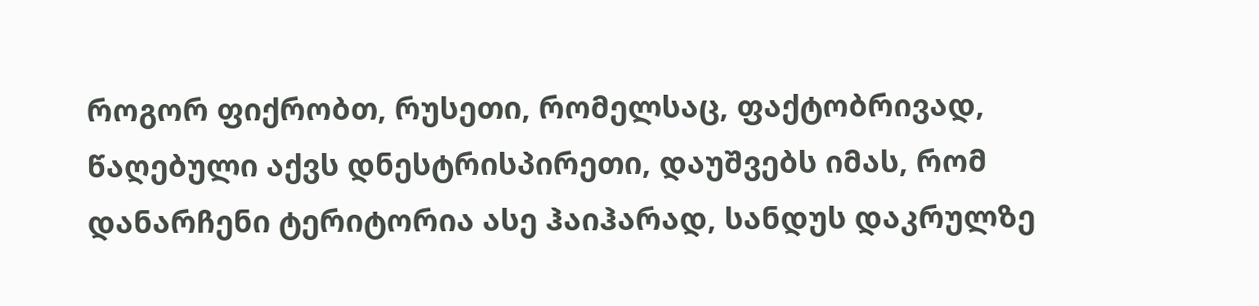როგორ ფიქრობთ, რუსეთი, რომელსაც, ფაქტობრივად, წაღებული აქვს დნესტრისპირეთი, დაუშვებს იმას, რომ დანარჩენი ტერიტორია ასე ჰაიჰარად, სანდუს დაკრულზე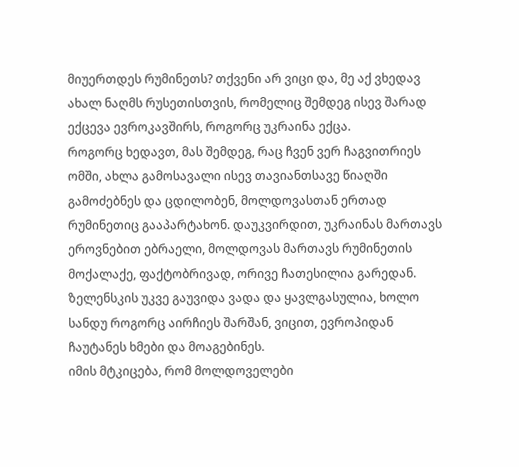მიუერთდეს რუმინეთს? თქვენი არ ვიცი და, მე აქ ვხედავ ახალ ნაღმს რუსეთისთვის, რომელიც შემდეგ ისევ შარად ექცევა ევროკავშირს, როგორც უკრაინა ექცა.
როგორც ხედავთ, მას შემდეგ, რაც ჩვენ ვერ ჩაგვითრიეს ომში, ახლა გამოსავალი ისევ თავიანთსავე წიაღში გამოძებნეს და ცდილობენ, მოლდოვასთან ერთად რუმინეთიც გააპარტახონ. დაუკვირდით, უკრაინას მართავს ეროვნებით ებრაელი, მოლდოვას მართავს რუმინეთის მოქალაქე, ფაქტობრივად, ორივე ჩათესილია გარედან. ზელენსკის უკვე გაუვიდა ვადა და ყავლგასულია, ხოლო სანდუ როგორც აირჩიეს შარშან, ვიცით, ევროპიდან ჩაუტანეს ხმები და მოაგებინეს.
იმის მტკიცება, რომ მოლდოველები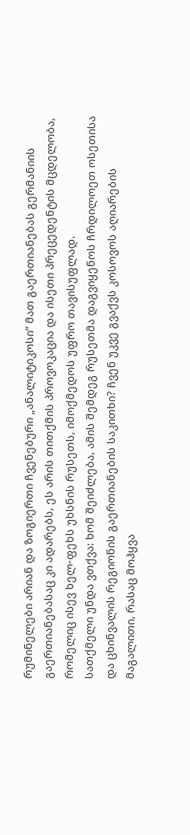რუმინელები არიან და ზოგიერთი ჩვენებური „ანალიტიკოსი“ მათ გაერთიანებას გერმანიის გაერთიანებასაც კი ადარებს, ეს არის თითქმის პროვოკაცია და ისეთი პრეცედენტის მცდელობა, რომელიც ისევ ხელ-ფეხს უხსნის რუსეთს, იმოქმედოს უფრო თავისუფლად.
სათქმელი უნდა ვთქვა: ხომ შეიძლება, ამის შემდეგ რუსეთმა დაგვიყენოს ჩრდილოეთ ოსეთისა და ცხინვალის რეგიონის გაერთიანების საკითხი? ჩვენ უკვე გვაქვს კოსოვოს აღიარების მაგალითი, რასაც მოჰყვა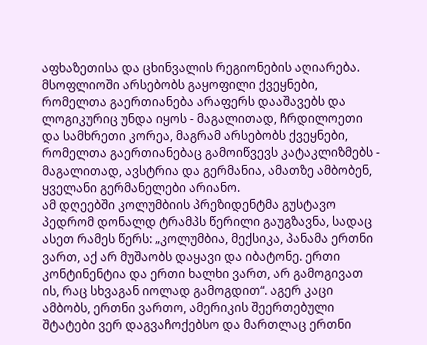აფხაზეთისა და ცხინვალის რეგიონების აღიარება. მსოფლიოში არსებობს გაყოფილი ქვეყნები, რომელთა გაერთიანება არაფერს დააშავებს და ლოგიკურიც უნდა იყოს - მაგალითად, ჩრდილოეთი და სამხრეთი კორეა, მაგრამ არსებობს ქვეყნები, რომელთა გაერთიანებაც გამოიწვევს კატაკლიზმებს - მაგალითად, ავსტრია და გერმანია, ამათზე ამბობენ, ყველანი გერმანელები არიანო.
ამ დღეებში კოლუმბიის პრეზიდენტმა გუსტავო პედრომ დონალდ ტრამპს წერილი გაუგზავნა, სადაც ასეთ რამეს წერს: „კოლუმბია, მექსიკა, პანამა ერთნი ვართ, აქ არ მუშაობს დაყავი და იბატონე. ერთი კონტინენტია და ერთი ხალხი ვართ, არ გამოგივათ ის, რაც სხვაგან იოლად გამოგდით“. აგერ კაცი ამბობს, ერთნი ვართო, ამერიკის შეერთებული შტატები ვერ დაგვაჩოქებსო და მართლაც ერთნი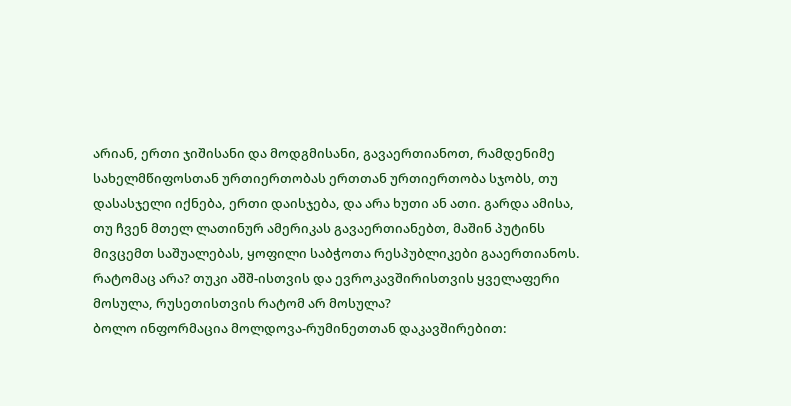არიან, ერთი ჯიშისანი და მოდგმისანი, გავაერთიანოთ, რამდენიმე სახელმწიფოსთან ურთიერთობას ერთთან ურთიერთობა სჯობს, თუ დასასჯელი იქნება, ერთი დაისჯება, და არა ხუთი ან ათი. გარდა ამისა, თუ ჩვენ მთელ ლათინურ ამერიკას გავაერთიანებთ, მაშინ პუტინს მივცემთ საშუალებას, ყოფილი საბჭოთა რესპუბლიკები გააერთიანოს. რატომაც არა? თუკი აშშ-ისთვის და ევროკავშირისთვის ყველაფერი მოსულა, რუსეთისთვის რატომ არ მოსულა?
ბოლო ინფორმაცია მოლდოვა-რუმინეთთან დაკავშირებით: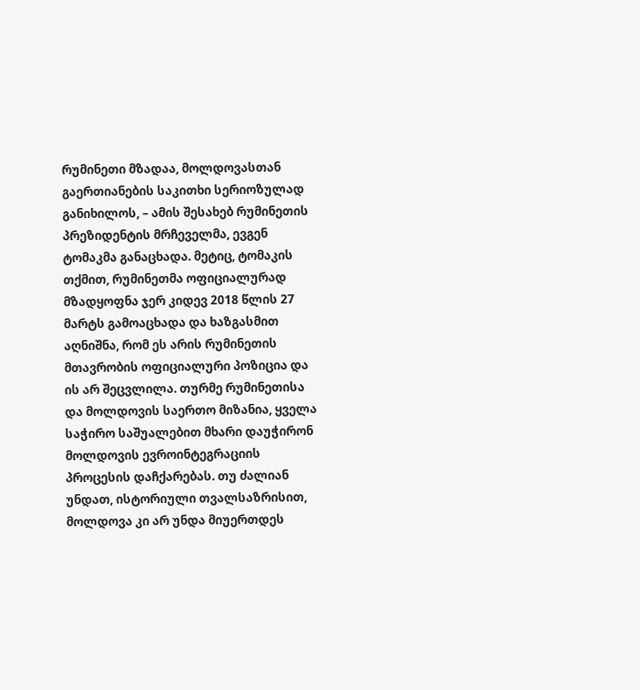რუმინეთი მზადაა, მოლდოვასთან გაერთიანების საკითხი სერიოზულად განიხილოს, – ამის შესახებ რუმინეთის პრეზიდენტის მრჩეველმა, ევგენ ტომაკმა განაცხადა. მეტიც, ტომაკის თქმით, რუმინეთმა ოფიციალურად მზადყოფნა ჯერ კიდევ 2018 წლის 27 მარტს გამოაცხადა და ხაზგასმით აღნიშნა, რომ ეს არის რუმინეთის მთავრობის ოფიციალური პოზიცია და ის არ შეცვლილა. თურმე რუმინეთისა და მოლდოვის საერთო მიზანია, ყველა საჭირო საშუალებით მხარი დაუჭირონ მოლდოვის ევროინტეგრაციის პროცესის დაჩქარებას. თუ ძალიან უნდათ, ისტორიული თვალსაზრისით, მოლდოვა კი არ უნდა მიუერთდეს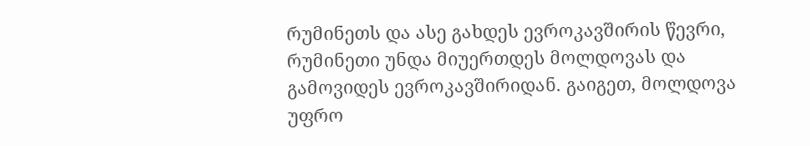რუმინეთს და ასე გახდეს ევროკავშირის წევრი, რუმინეთი უნდა მიუერთდეს მოლდოვას და გამოვიდეს ევროკავშირიდან. გაიგეთ, მოლდოვა უფრო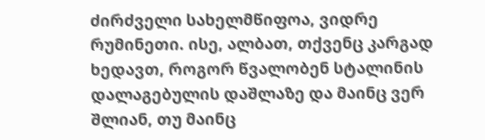ძირძველი სახელმწიფოა, ვიდრე რუმინეთი. ისე, ალბათ, თქვენც კარგად ხედავთ, როგორ წვალობენ სტალინის დალაგებულის დაშლაზე და მაინც ვერ შლიან, თუ მაინც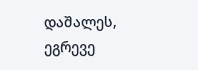დაშალეს, ეგრევე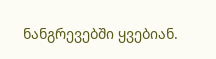ნანგრევებში ყვებიან.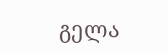გელა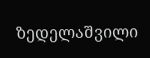ზედელაშვილი